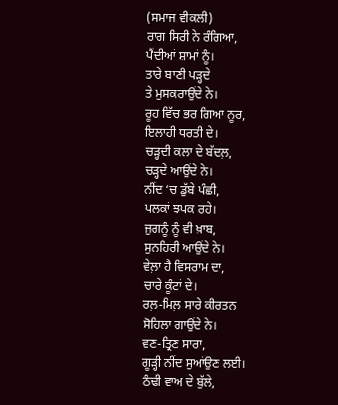(ਸਮਾਜ ਵੀਕਲੀ)
ਰਾਗ ਸਿਰੀ ਨੇ ਰੰਗਿਆ,
ਪੈਂਦੀਆਂ ਸ਼ਾਮਾਂ ਨੂੰ।
ਤਾਰੇ ਬਾਣੀ ਪੜ੍ਹਦੇ
ਤੇ ਮੁਸਕਰਾਉਂਦੇ ਨੇ।
ਰੂਹ ਵਿੱਚ ਭਰ ਗਿਆ ਨੂਰ,
ਇਲਾਹੀ ਧਰਤੀ ਦੇ।
ਚੜ੍ਹਦੀ ਕਲਾ ਦੇ ਬੱਦਲ਼,
ਚੜ੍ਹਦੇ ਆਉਂਦੇ ਨੇ।
ਨੀਂਦ ‘ਚ ਡੁੱਬੇ ਪੰਛੀ,
ਪਲਕਾਂ ਝਪਕ ਰਹੇ।
ਜੁਗਨੂੰ ਨੂੰ ਵੀ ਖ਼ਾਬ,
ਸੁਨਹਿਰੀ ਆਉਂਦੇ ਨੇ।
ਵੇਲ਼ਾ ਹੈ ਵਿਸਰਾਮ ਦਾ,
ਚਾਰੇ ਕੂੰਟਾਂ ਦੇ।
ਰਲ਼-ਮਿਲ਼ ਸਾਰੇ ਕੀਰਤਨ
ਸੋਹਿਲਾ ਗਾਉਂਦੇ ਨੇ।
ਵਣ-ਤ੍ਰਿਣ ਸਾਰਾ,
ਗੂੜ੍ਹੀ ਨੀਂਦ ਸੁਆਂਉਣ ਲਈ।
ਠੰਢੀ ਵਾਅ ਦੇ ਬੁੱਲੇ,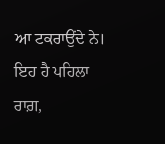ਆ ਟਕਰਾਉਂਦੇ ਨੇ।
ਇਹ ਹੈ ਪਹਿਲਾ ਰਾਗ਼,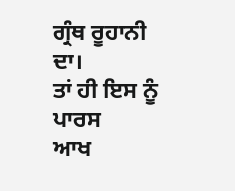ਗ੍ਰੰਥ ਰੂਹਾਨੀ ਦਾ।
ਤਾਂ ਹੀ ਇਸ ਨੂੰ ਪਾਰਸ
ਆਖ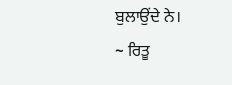ਬੁਲਾਉਂਦੇ ਨੇ।
~ ਰਿਤੂ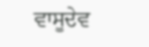ਵਾਸੂਦੇਵ